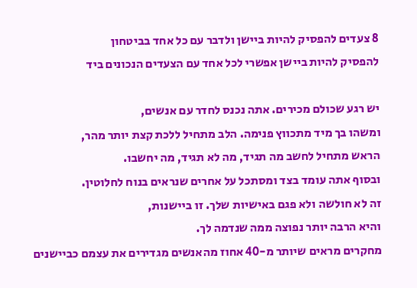8 צעדים להפסיק להיות ביישן ולדבר עם כל אחד בביטחון
להפסיק להיות ביישן אפשרי לכל אחד עם הצעדים הנכונים ביד

יש רגע שכולם מכירים. אתה נכנס לחדר עם אנשים,
ומשהו בך מיד מתכווץ פנימה. הלב מתחיל ללכת קצת יותר מהר,
הראש מתחיל לחשב מה תגיד, מה לא תגיד, מה יחשבו.
ובסוף אתה עומד בצד ומסתכל על אחרים שנראים בנוח לחלוטין.
זה לא חולשה ולא פגם באישיות שלך. זו ביישנות,
והיא הרבה יותר נפוצה ממה שנדמה לך.
מחקרים מראים שיותר מ-40 אחוז מהאנשים מגדירים את עצמם כביישנים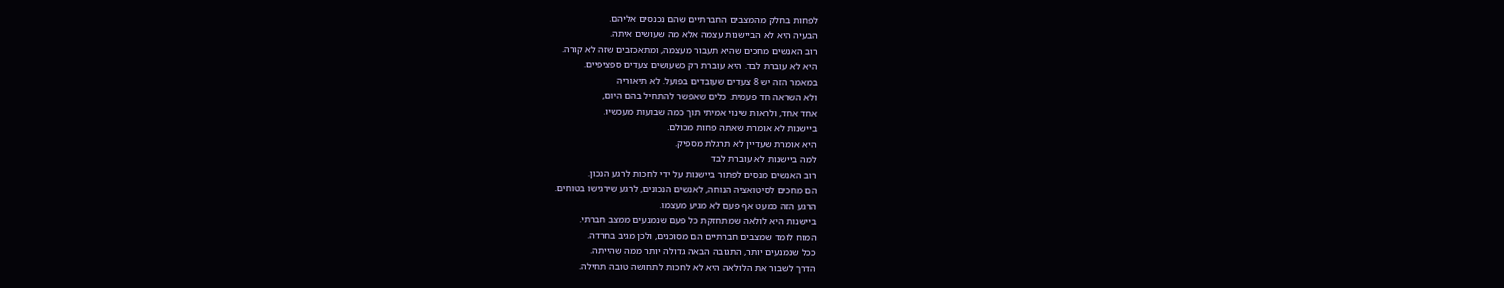לפחות בחלק מהמצבים החברתיים שהם נכנסים אליהם.
הבעיה היא לא הביישנות עצמה אלא מה שעושים איתה.
רוב האנשים מחכים שהיא תעבור מעצמה, ומתאכזבים שזה לא קורה.
היא לא עוברת לבד. היא עוברת רק כשעושים צעדים ספציפיים.
במאמר הזה יש 8 צעדים שעובדים בפועל. לא תיאוריה
ולא השראה חד פעמית. כלים שאפשר להתחיל בהם היום,
אחד אחד, ולראות שינוי אמיתי תוך כמה שבועות מעכשיו.
ביישנות לא אומרת שאתה פחות מכולם.
היא אומרת שעדיין לא תרגלת מספיק.
למה ביישנות לא עוברת לבד
רוב האנשים מנסים לפתור ביישנות על ידי לחכות לרגע הנכון.
הם מחכים לסיטואציה הנוחה, לאנשים הנכונים, לרגע שירגישו בטוחים.
הרגע הזה כמעט אף פעם לא מגיע מעצמו.
ביישנות היא לולאה שמתחזקת כל פעם שנמנעים ממצב חברתי.
המוח לומד שמצבים חברתיים הם מסוכנים, ולכן מגיב בחרדה.
ככל שנמנעים יותר, התגובה הבאה גדולה יותר ממה שהייתה.
הדרך לשבור את הלולאה היא לא לחכות לתחושה טובה תחילה.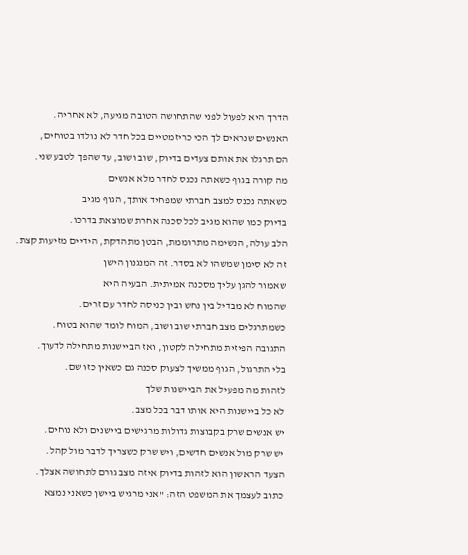הדרך היא לפעול לפני שהתחושה הטובה מגיעה, לא אחריה.
האנשים שנראים לך הכי כריזמטיים בכל חדר לא נולדו בטוחים,
הם תרגלו את אותם צעדים בדיוק, שוב ושוב, עד שהפך לטבע שני.
מה קורה בגוף כשאתה נכנס לחדר מלא אנשים
כשאתה נכנס למצב חברתי שמפחיד אותך, הגוף מגיב
בדיוק כמו שהוא מגיב לכל סכנה אחרת שמוצאת בדרכו.
הלב עולה, הנשימה מתרוממת, הבטן מתהדקת, הידיים מזיעות קצת.
זה לא סימן שמשהו לא בסדר. זה המנגנון הישן
שאמור להגן עליך מסכנה אמיתית. הבעיה היא
שהמוח לא מבדיל בין נחש ובין כניסה לחדר עם זרים.
כשמתרגלים מצב חברתי שוב ושוב, המוח לומד שהוא בטוח.
התגובה הפיזית מתחילה לקטון, ואז הביישנות מתחילה לדעוך.
בלי התרגול, הגוף ממשיך לצעוק סכנה גם כשאין כזו שם.
לזהות מה מפעיל את הביישנות שלך
לא כל ביישנות היא אותו דבר בכל מצב.
יש אנשים שרק בקבוצות גדולות מרגישים ביישנים ולא נוחים.
יש שרק מול אנשים חדשים, ויש שרק כשצריך לדבר מול קהל.
הצעד הראשון הוא לזהות בדיוק איזה מצב גורם לתחושה אצלך.
כתוב לעצמך את המשפט הזה: "אני מרגיש ביישן כשאני נמצא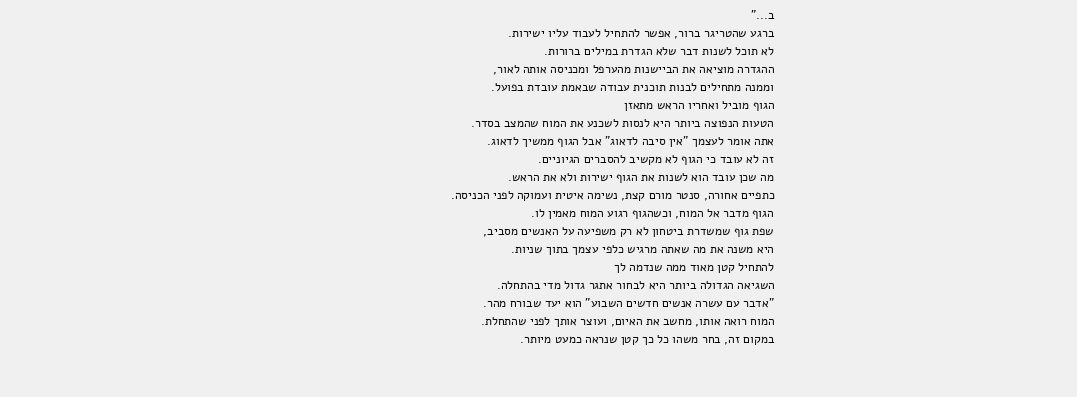ב..."
ברגע שהטריגר ברור, אפשר להתחיל לעבוד עליו ישירות.
לא תוכל לשנות דבר שלא הגדרת במילים ברורות.
ההגדרה מוציאה את הביישנות מהערפל ומכניסה אותה לאור,
וממנה מתחילים לבנות תוכנית עבודה שבאמת עובדת בפועל.
הגוף מוביל ואחריו הראש מתאזן
הטעות הנפוצה ביותר היא לנסות לשכנע את המוח שהמצב בסדר.
אתה אומר לעצמך "אין סיבה לדאוג" אבל הגוף ממשיך לדאוג.
זה לא עובד כי הגוף לא מקשיב להסברים הגיוניים.
מה שכן עובד הוא לשנות את הגוף ישירות ולא את הראש.
כתפיים אחורה, סנטר מורם קצת, נשימה איטית ועמוקה לפני הכניסה.
הגוף מדבר אל המוח, וכשהגוף רגוע המוח מאמין לו.
שפת גוף שמשדרת ביטחון לא רק משפיעה על האנשים מסביב,
היא משנה את מה שאתה מרגיש כלפי עצמך בתוך שניות.
להתחיל קטן מאוד ממה שנדמה לך
השגיאה הגדולה ביותר היא לבחור אתגר גדול מדי בהתחלה.
"אדבר עם עשרה אנשים חדשים השבוע" הוא יעד שבורח מהר.
המוח רואה אותו, מחשב את האיום, ועוצר אותך לפני שהתחלת.
במקום זה, בחר משהו כל כך קטן שנראה כמעט מיותר.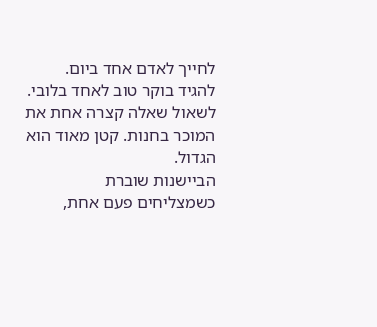לחייך לאדם אחד ביום. להגיד בוקר טוב לאחד בלובי.
לשאול שאלה קצרה אחת את המוכר בחנות. קטן מאוד הוא הגדול.
הביישנות שוברת כשמצליחים פעם אחת,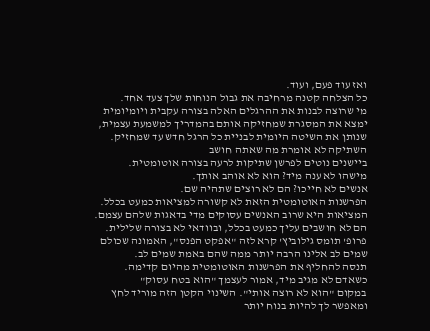ואז עוד פעם, ועוד.
כל הצלחה קטנה מרחיבה את גבול הנוחות שלך צעד אחד.
מי שרוצה לבנות את ההרגלים האלה בצורה עקבית ויומיומית
ימצא את המסגרת שמחזיקה אותם בהמדריך למשמעת עצמית,
שנותן את השיטה היומית לבניית כל הרגל חדש עד שמחזיק.
השתיקה לא אומרת מה שאתה חושב
ביישנים נוטים לפרשן שתיקות לרעה בצורה אוטומטית.
מישהו לא ענה מיד? הוא לא אוהב אותך.
אנשים לא חייכו? הם לא רוצים שתהיה שם.
הפרשנות האוטומטית הזאת לא קשורה למציאות כמעט בכלל.
המציאות היא שרוב האנשים עסוקים מדי בדאגות שלהם עצמם.
הם לא חושבים עליך כמעט בכלל, ובוודאי לא בצורה שלילית.
פרופ' תומס גילוביץ' קרא לזה "אפקט הפנס", האמונה שכולם
שמים לב אלינו הרבה יותר ממה שהם באמת שמים לב.
תנסה להחליף את הפרשנות האוטומטית מהיום קדימה.
כשאדם לא מגיב מיד, אמור לעצמך "הוא בטח עסוק"
במקום "הוא לא רוצה אותי". השינוי הקטן הזה מוריד לחץ
ומאפשר לך להיות בנוח יותר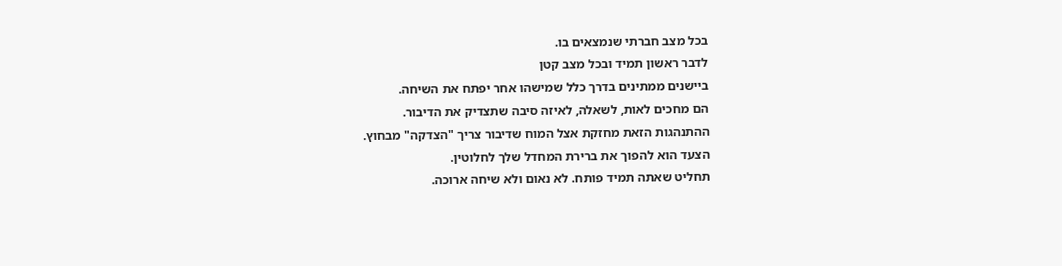בכל מצב חברתי שנמצאים בו.
לדבר ראשון תמיד ובכל מצב קטן
ביישנים ממתינים בדרך כלל שמישהו אחר יפתח את השיחה.
הם מחכים לאות, לשאלה, לאיזה סיבה שתצדיק את הדיבור.
ההתנהגות הזאת מחזקת אצל המוח שדיבור צריך "הצדקה" מבחוץ.
הצעד הוא להפוך את ברירת המחדל שלך לחלוטין.
תחליט שאתה תמיד פותח. לא נאום ולא שיחה ארוכה.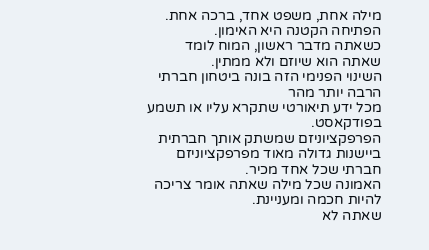מילה אחת, משפט אחד, ברכה אחת. הפתיחה הקטנה היא האימון.
כשאתה מדבר ראשון, המוח לומד שאתה הוא שיוזם ולא ממתין.
השינוי הפנימי הזה בונה ביטחון חברתי הרבה יותר מהר
מכל ידע תיאורטי שתקרא עליו או תשמע בפודקאסט.
הפרפקציוניזם שמשתק אותך חברתית
ביישנות גדולה מאוד מפרפקציוניזם חברתי שכל אחד מכיר.
האמונה שכל מילה שאתה אומר צריכה להיות חכמה ומעניינת.
שאתה לא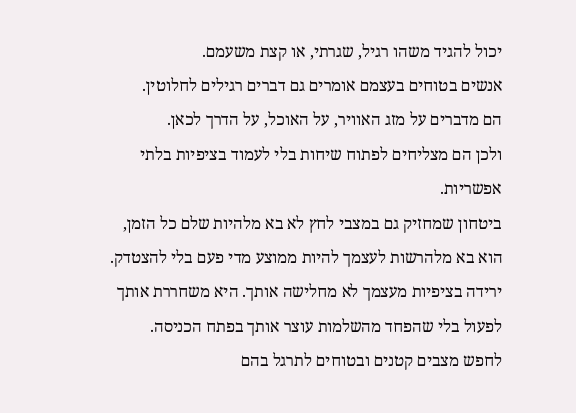יכול להגיד משהו רגיל, שגרתי, או קצת משעמם.
אנשים בטוחים בעצמם אומרים גם דברים רגילים לחלוטין.
הם מדברים על מזג האוויר, על האוכל, על הדרך לכאן.
ולכן הם מצליחים לפתוח שיחות בלי לעמוד בציפיות בלתי אפשריות.
ביטחון שמחזיק גם במצבי לחץ לא בא מלהיות שלם כל הזמן,
הוא בא מלהרשות לעצמך להיות ממוצע מדי פעם בלי להצטדק.
ירידה בציפיות מעצמך לא מחלישה אותך. היא משחררת אותך
לפעול בלי שהפחד מהשלמות עוצר אותך בפתח הכניסה.
לחפש מצבים קטנים ובטוחים לתרגל בהם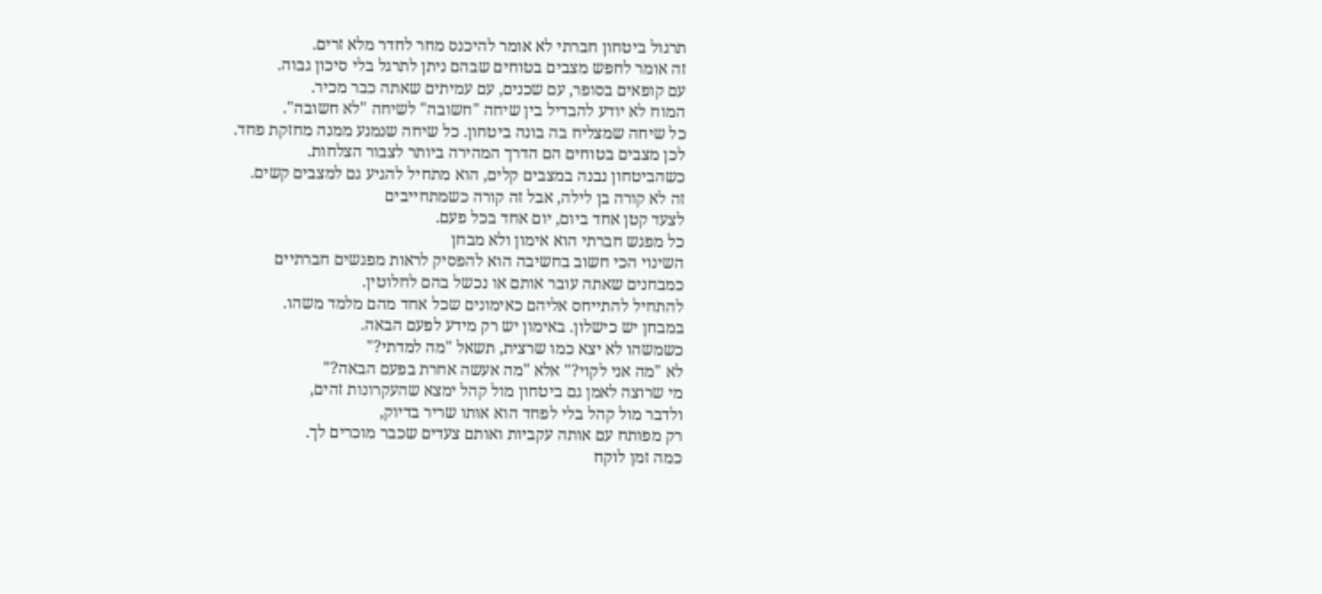תרגול ביטחון חברתי לא אומר להיכנס מחר לחדר מלא זרים.
זה אומר לחפש מצבים בטוחים שבהם ניתן לתרגל בלי סיכון גבוה.
עם קופאים בסופר, עם שכנים, עם עמיתים שאתה כבר מכיר.
המוח לא יודע להבדיל בין שיחה "חשובה" לשיחה "לא חשובה".
כל שיחה שמצליח בה בונה ביטחון. כל שיחה שנמנע ממנה מחזקת פחד.
לכן מצבים בטוחים הם הדרך המהירה ביותר לצבור הצלחות.
כשהביטחון נבנה במצבים קלים, הוא מתחיל להגיע גם למצבים קשים.
זה לא קורה בן לילה, אבל זה קורה כשמתחייבים
לצעד קטן אחד ביום, יום אחד בכל פעם.
כל מפגש חברתי הוא אימון ולא מבחן
השינוי הכי חשוב בחשיבה הוא להפסיק לראות מפגשים חברתיים
כמבחנים שאתה עובר אותם או נכשל בהם לחלוטין.
להתחיל להתייחס אליהם כאימונים שכל אחד מהם מלמד משהו.
במבחן יש כישלון. באימון יש רק מידע לפעם הבאה.
כשמשהו לא יצא כמו שרצית, תשאל "מה למדתי?"
לא "מה אני לקוי?" אלא "מה אעשה אחרת בפעם הבאה?"
מי שרוצה לאמן גם ביטחון מול קהל ימצא שהעקרונות זהים,
ולדבר מול קהל בלי לפחד הוא אותו שריר בדיוק,
רק מפותח עם אותה עקביות ואותם צעדים שכבר מוכרים לך.
כמה זמן לוקח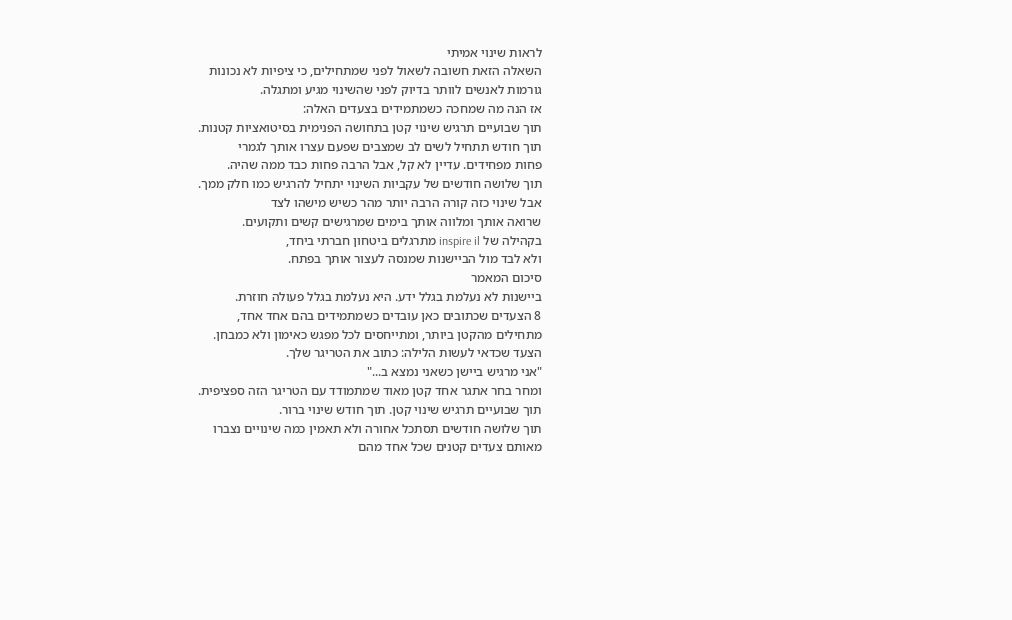לראות שינוי אמיתי
השאלה הזאת חשובה לשאול לפני שמתחילים, כי ציפיות לא נכונות
גורמות לאנשים לוותר בדיוק לפני שהשינוי מגיע ומתגלה.
אז הנה מה שמחכה כשמתמידים בצעדים האלה:
תוך שבועיים תרגיש שינוי קטן בתחושה הפנימית בסיטואציות קטנות.
תוך חודש תתחיל לשים לב שמצבים שפעם עצרו אותך לגמרי
פחות מפחידים. עדיין לא קל, אבל הרבה פחות כבד ממה שהיה.
תוך שלושה חודשים של עקביות השינוי יתחיל להרגיש כמו חלק ממך.
אבל שינוי כזה קורה הרבה יותר מהר כשיש מישהו לצד
שרואה אותך ומלווה אותך בימים שמרגישים קשים ותקועים.
בקהילה של inspire il מתרגלים ביטחון חברתי ביחד,
ולא לבד מול הביישנות שמנסה לעצור אותך בפתח.
סיכום המאמר
ביישנות לא נעלמת בגלל ידע. היא נעלמת בגלל פעולה חוזרת.
8 הצעדים שכתובים כאן עובדים כשמתמידים בהם אחד אחד,
מתחילים מהקטן ביותר, ומתייחסים לכל מפגש כאימון ולא כמבחן.
הצעד שכדאי לעשות הלילה: כתוב את הטריגר שלך.
"אני מרגיש ביישן כשאני נמצא ב..."
ומחר בחר אתגר אחד קטן מאוד שמתמודד עם הטריגר הזה ספציפית.
תוך שבועיים תרגיש שינוי קטן. תוך חודש שינוי ברור.
תוך שלושה חודשים תסתכל אחורה ולא תאמין כמה שינויים נצברו
מאותם צעדים קטנים שכל אחד מהם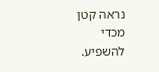נראה קטן מכדי להשפיע.